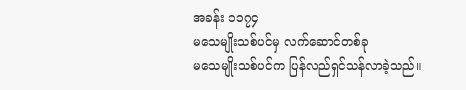အခန်း ၁၁၇၄
မသေမျိုးသစ်ပင်မှ လက်ဆောင်တစ်ခု
မသေမျိုးသစ်ပင်က ပြန်လည်ရှင်သန်လာခဲ့သည်။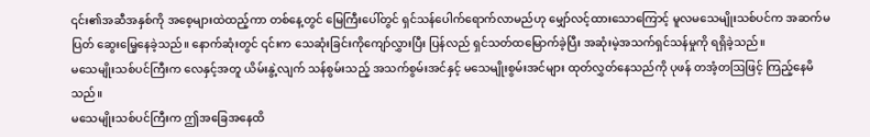၎င်း၏အဆီအနှစ်ကို အစေ့များထဲထည့်ကာ တစ်နေ့တွင် မြေကြီးပေါ်တွင် ရှင်သန်ပေါက်ရောက်လာမည်ဟု မျှော်လင့်ထားသောကြောင့် မူလမသေမျိုးသစ်ပင်က အဆက်မပြတ် ဆွေးမြေ့နေခဲ့သည်။ နောက်ဆုံးတွင် ၎င်းက သေဆုံးခြင်းကိုကျော်လွှားပြီး ပြန်လည် ရှင်သတ်ထမြောက်ခဲ့ပြီး အဆုံးမဲ့အသက်ရှင်သန်မှုကို ရရှိခဲ့သည်။
မသေမျိုးသစ်ပင်ကြီးက လေနှင့်အတူ ယိမ်းနွဲ့လျက် သန်စွမ်းသည့် အသက်စွမ်းအင်နှင့် မသေမျိုးစွမ်းအင်များ ထုတ်လွှတ်နေသည်ကို ပုဖန် တအံ့တဩဖြင့် ကြည့်နေမိသည်။
မသေမျိုးသစ်ပင်ကြီးက ဤအခြေအနေထိ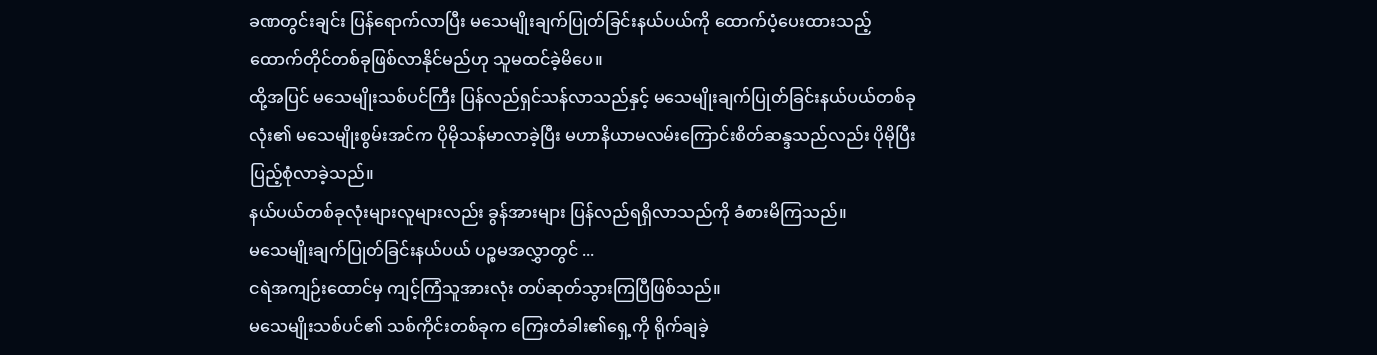ခဏတွင်းချင်း ပြန်ရောက်လာပြီး မသေမျိုးချက်ပြုတ်ခြင်းနယ်ပယ်ကို ထောက်ပံ့ပေးထားသည့် ထောက်တိုင်တစ်ခုဖြစ်လာနိုင်မည်ဟု သူမထင်ခဲ့မိပေ။
ထို့အပြင် မသေမျိုးသစ်ပင်ကြီး ပြန်လည်ရှင်သန်လာသည်နှင့် မသေမျိုးချက်ပြုတ်ခြင်းနယ်ပယ်တစ်ခုလုံး၏ မသေမျိုးစွမ်းအင်က ပိုမိုသန်မာလာခဲ့ပြီး မဟာနိယာမလမ်းကြောင်းစိတ်ဆန္ဒသည်လည်း ပိုမိုပြီးပြည့်စုံလာခဲ့သည်။
နယ်ပယ်တစ်ခုလုံးများလူများလည်း ခွန်အားများ ပြန်လည်ရရှိလာသည်ကို ခံစားမိကြသည်။
မသေမျိုးချက်ပြုတ်ခြင်းနယ်ပယ် ပဉ္စမအလွှာတွင် ...
ငရဲအကျဉ်းထောင်မှ ကျင့်ကြံသူအားလုံး တပ်ဆုတ်သွားကြပြီဖြစ်သည်။
မသေမျိုးသစ်ပင်၏ သစ်ကိုင်းတစ်ခုက ကြေးတံခါး၏ရှေ့ကို ရိုက်ချခဲ့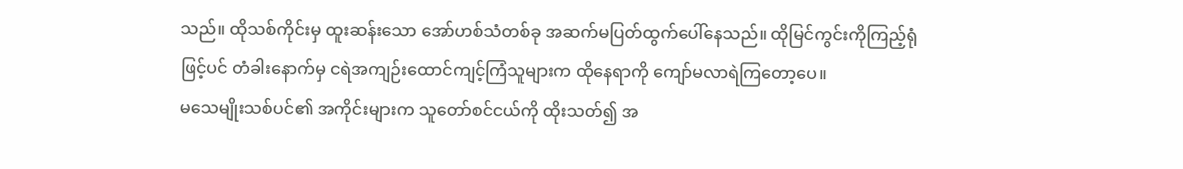သည်။ ထိုသစ်ကိုင်းမှ ထူးဆန်းသော အော်ဟစ်သံတစ်ခု အဆက်မပြတ်ထွက်ပေါ်နေသည်။ ထိုမြင်ကွင်းကိုကြည့်ရုံဖြင့်ပင် တံခါးနောက်မှ ငရဲအကျဉ်းထောင်ကျင့်ကြံသူများက ထိုနေရာကို ကျော်မလာရဲကြတော့ပေ။
မသေမျိုးသစ်ပင်၏ အကိုင်းများက သူတော်စင်ငယ်ကို ထိုးသတ်၍ အ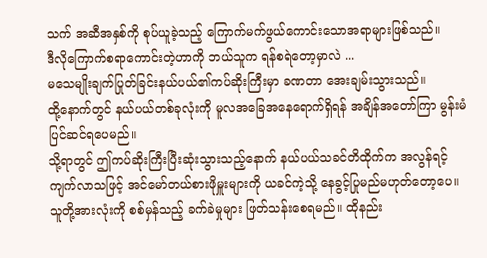သက် အဆီအနှစ်ကို စုပ်ယူခဲ့သည့် ကြောက်မက်ဖွယ်ကောင်းသောအရာများဖြစ်သည်။
ဒီလိုကြောက်စရာကောင်းတဲ့ဟာကို ဘယ်သူက ရန်စရဲတော့မှာလဲ ...
မသေမျိုးချက်ပြုတ်ခြင်းနယ်ပယ်၏ကပ်ဆိုးကြီးမှာ ခဏတာ အေးချမ်းသွားသည်။
ထို့နောက်တွင် နယ်ပယ်တစ်ခုလုံးကို မူလအခြေအနေရောက်ရှိရန် အချိန်အတော်ကြာ မွန်းမံပြင်ဆင်ရပေမည်။
သို့ရာတွင် ဤကပ်ဆိုးကြီးပြီးဆုံးသွားသည့်နောက် နယ်ပယ်သခင်တိထိုက်က အလွန်ရင့်ကျက်လာသဖြင့် အင်မော်တယ်စားဖိုမှူးများကို ယခင်ကဲ့သို့ နေခွင့်ပြုမည်မဟုတ်တော့ပေ။
သူတို့အားလုံးကို စစ်မှန်သည့် ခက်ခဲမှုများ ဖြတ်သန်းစေရမည်။ ထိုနည်း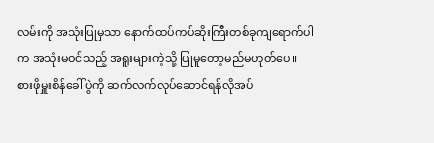လမ်းကို အသုံးပြုမှသာ နောက်ထပ်ကပ်ဆိုးကြီးတစ်ခုကျရောက်ပါက အသုံးမဝင်သည့် အရူးများကဲ့သို့ ပြုမူတော့မည်မဟုတ်ပေ။
စားဖိုမှူးစိန်ခေါ်ပွဲကို ဆက်လက်လုပ်ဆောင်ရန်လိုအပ်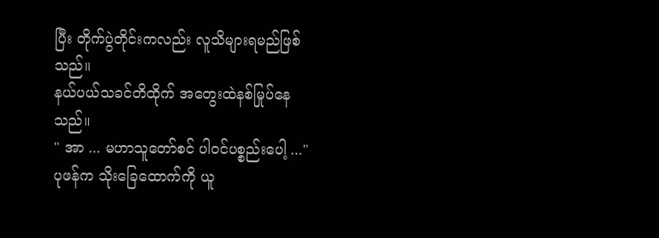ပြီး တိုက်ပွဲတိုင်းကလည်း လူသိများရမည်ဖြစ်သည်။
နယ်ပယ်သခင်တိထိုက် အတွေးထဲနစ်မြုပ်နေသည်။
" အာ ... မဟာသူတော်စင် ပါဝင်ပစ္စည်းပေါ့ ..."
ပုဖန်က သိုးခြေထောက်ကို ယူ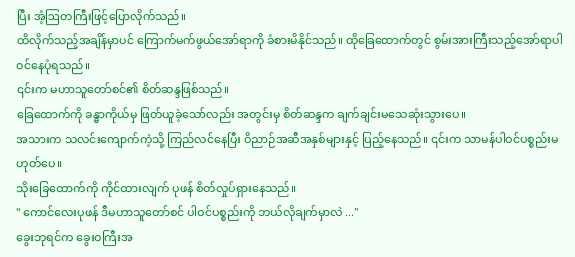ပြီး အံ့ဩတကြီးဖြင့်ပြောလိုက်သည်။
ထိလိုက်သည့်အချိန်မှာပင် ကြောက်မက်ဖွယ်အော်ရာကို ခံစားမိနိုင်သည်။ ထိုခြေထောက်တွင် စွမ်းအားကြီးသည့်အော်ရာပါဝင်နေပုံရသည်။
၎င်းက မဟာသူတော်စင်၏ စိတ်ဆန္ဒဖြစ်သည်။
ခြေထောက်ကို ခန္ဓာကိုယ်မှ ဖြတ်ယူခဲ့သော်လည်း အတွင်းမှ စိတ်ဆန္ဒက ချက်ချင်းမသေဆုံးသွားပေ။
အသားက သလင်းကျောက်ကဲ့သို့ ကြည်လင်နေပြီး ဝိညာဉ်အဆီအနှစ်များနှင့် ပြည့်နေသည်။ ၎င်းက သာမန်ပါဝင်ပစ္စည်းမဟုတ်ပေ။
သိုးခြေထောက်ကို ကိုင်ထားလျက် ပုဖန် စိတ်လှုပ်ရှားနေသည်။
" ကောင်လေးပုဖန် ဒီမဟာသူတော်စင် ပါဝင်ပစ္စည်းကို ဘယ်လိုချက်မှာလဲ ..."
ခွေးဘုရင်က ခွေးဝကြီးအ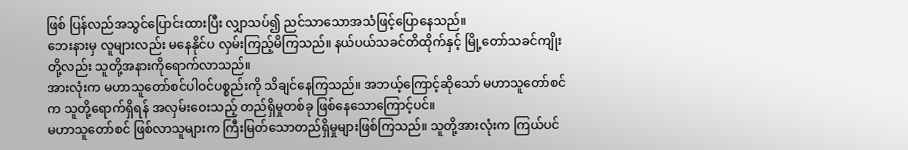ဖြစ် ပြန်လည်အသွင်ပြောင်းထားပြီး လျှာသပ်၍ ညင်သာသောအသံဖြင့်ပြောနေသည်။
ဘေးနားမှ လူများလည်း မနေနိုင်ပ လှမ်းကြည့်မိကြသည်။ နယ်ပယ်သခင်တိထိုက်နှင့် မြို့တော်သခင်ကျိုးတို့လည်း သူတို့အနားကိုရောက်လာသည်။
အားလုံးက မဟာသူတော်စင်ပါဝင်ပစ္စည်းကို သိချင်နေကြသည်။ အဘယ့်ကြောင့်ဆိုသော် မဟာသူတော်စင်က သူတို့ရောက်ရှိရန် အလှမ်းဝေးသည့် တည်ရှိမှုတစ်ခု ဖြစ်နေသောကြောင့်ပင်။
မဟာသူတော်စင် ဖြစ်လာသူများက ကြီးမြတ်သောတည်ရှိမှုများဖြစ်ကြသည်။ သူတို့အားလုံးက ကြယ်ပင်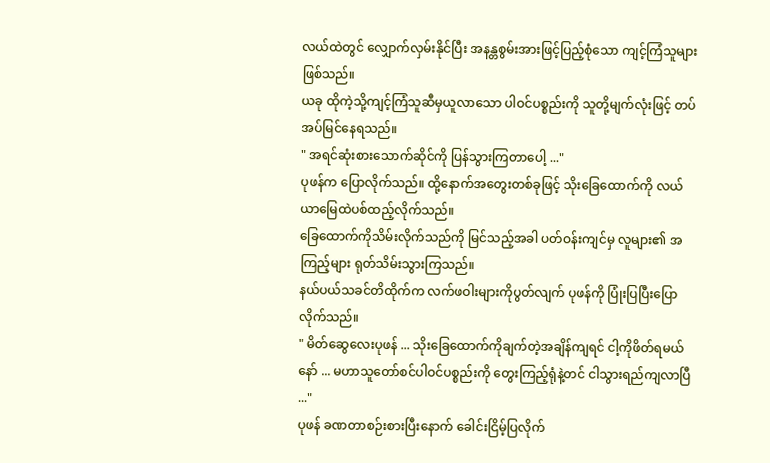လယ်ထဲတွင် လျှောက်လှမ်းနိုင်ပြီး အနန္တစွမ်းအားဖြင့်ပြည့်စုံသော ကျင့်ကြံသူများဖြစ်သည်။
ယခု ထိုကဲ့သို့ကျင့်ကြံသူဆီမှယူလာသော ပါဝင်ပစ္စည်းကို သူတို့မျက်လုံးဖြင့် တပ်အပ်မြင်နေရသည်။
" အရင်ဆုံးစားသောက်ဆိုင်ကို ပြန်သွားကြတာပေါ့ ..."
ပုဖန်က ပြောလိုက်သည်။ ထို့နောက်အတွေးတစ်ခုဖြင့် သိုးခြေထောက်ကို လယ်ယာမြေထဲပစ်ထည့်လိုက်သည်။
ခြေထောက်ကိုသိမ်းလိုက်သည်ကို မြင်သည့်အခါ ပတ်ဝန်းကျင်မှ လူများ၏ အကြည့်များ ရုတ်သိမ်းသွားကြသည်။
နယ်ပယ်သခင်တိထိုက်က လက်ဖဝါးများကိုပွတ်လျက် ပုဖန်ကို ပြုံးပြပြီးပြောလိုက်သည်။
" မိတ်ဆွေလေးပုဖန် ... သိုးခြေထောက်ကိုချက်တဲ့အချိန်ကျရင် ငါ့ကိုဖိတ်ရမယ်နော် ... မဟာသူတော်စင်ပါဝင်ပစ္စည်းကို တွေးကြည့်ရုံနဲ့တင် ငါသွားရည်ကျလာပြီ ..."
ပုဖန် ခဏတာစဉ်းစားပြီးနောက် ခေါင်းငြိမ့်ပြလိုက်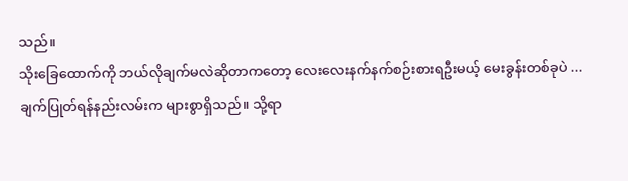သည်။
သိုးခြေထောက်ကို ဘယ်လိုချက်မလဲဆိုတာကတော့ လေးလေးနက်နက်စဉ်းစားရဦးမယ့် မေးခွန်းတစ်ခုပဲ ...
ချက်ပြုတ်ရန်နည်းလမ်းက များစွာရှိသည်။ သို့ရာ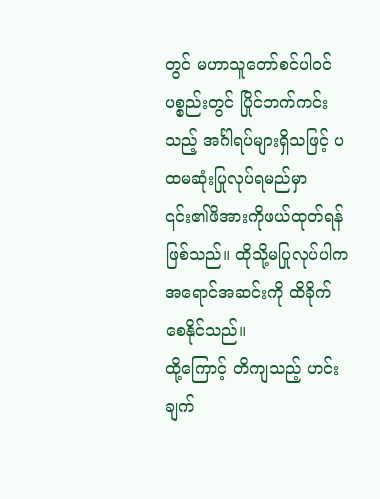တွင် မဟာသူတော်စင်ပါဝင်ပစ္စည်းတွင် ပြိုင်ဘက်ကင်းသည့် အင်္ဂါရပ်များရှိသဖြင့် ပထမဆုံးပြုလုပ်ရမည်မှာ ၎င်း၏ဖိအားကိုဖယ်ထုတ်ရန်ဖြစ်သည်။ ထိုသို့မပြုလုပ်ပါက အရောင်အဆင်းကို ထိခိုက်စေနိုင်သည်။
ထို့ကြောင့် တိကျသည့် ဟင်းချက်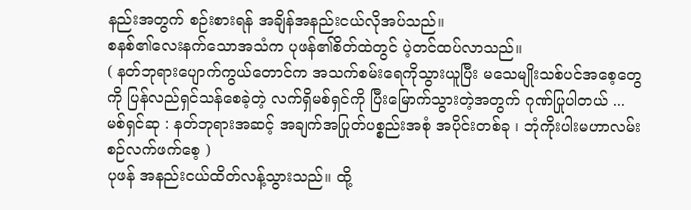နည်းအတွက် စဉ်းစားရန် အချိန်အနည်းငယ်လိုအပ်သည်။
စနစ်၏လေးနက်သောအသံက ပုဖန်၏စိတ်ထဲတွင် ပဲ့တင်ထပ်လာသည်။
( နတ်ဘုရားပျောက်ကွယ်တောင်က အသက်စမ်းရေကိုသွားယူပြီး မသေမျိုးသစ်ပင်အစေ့တွေကို ပြန်လည်ရှင်သန်စေခဲ့တဲ့ လက်ရှိမစ်ရှင်ကို ပြီးမြောက်သွားတဲ့အတွက် ဂုဏ်ပြုပါတယ် ... မစ်ရှင်ဆု : နတ်ဘုရားအဆင့် အချက်အပြုတ်ပစ္စည်းအစုံ အပိုင်းတစ်ခု ၊ ဘုံကိုးပါးမဟာလမ်းစဉ်လက်ဖက်စေ့ )
ပုဖန် အနည်းငယ်ထိတ်လန့်သွားသည်။ ထို့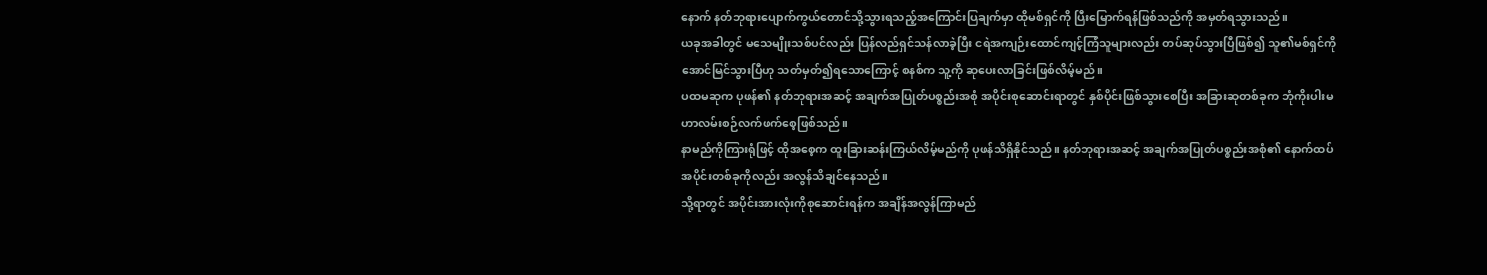နောက် နတ်ဘုရားပျောက်ကွယ်တောင်သို့သွားရသည့်အကြောင်းပြချက်မှာ ထိုမစ်ရှင်ကို ပြီးမြောက်ရန်ဖြစ်သည်ကို အမှတ်ရသွားသည်။
ယခုအခါတွင် မသေမျိုးသစ်ပင်လည်း ပြန်လည်ရှင်သန်လာခဲ့ပြီး ငရဲအကျဉ်းထောင်ကျင့်ကြံသူများလည်း တပ်ဆုပ်သွားပြီဖြစ်၍ သူ၏မစ်ရှင်ကို အောင်မြင်သွားပြီဟု သတ်မှတ်၍ရသောကြောင့် စနစ်က သူ့ကို ဆုပေးလာခြင်းဖြစ်လိမ့်မည်။
ပထမဆုက ပုဖန်၏ နတ်ဘုရားအဆင့် အချက်အပြုတ်ပစ္စည်းအစုံ အပိုင်းစုဆောင်းရာတွင် နှစ်ပိုင်းဖြစ်သွားစေပြီး အခြားဆုတစ်ခုက ဘုံကိုးပါးမဟာလမ်းစဉ်လက်ဖက်စေ့ဖြစ်သည်။
နာမည်ကိုကြားရုံဖြင့် ထိုအစေ့က ထူးခြားဆန်းကြယ်လိမ့်မည်ကို ပုဖန်သိရှိနိုင်သည်။ နတ်ဘုရားအဆင့် အချက်အပြုတ်ပစ္စည်းအစုံ၏ နောက်ထပ်အပိုင်းတစ်ခုကိုလည်း အလွန်သိချင်နေသည်။
သို့ရာတွင် အပိုင်းအားလုံးကိုစုဆောင်းရန်က အချိန်အလွန်ကြာမည်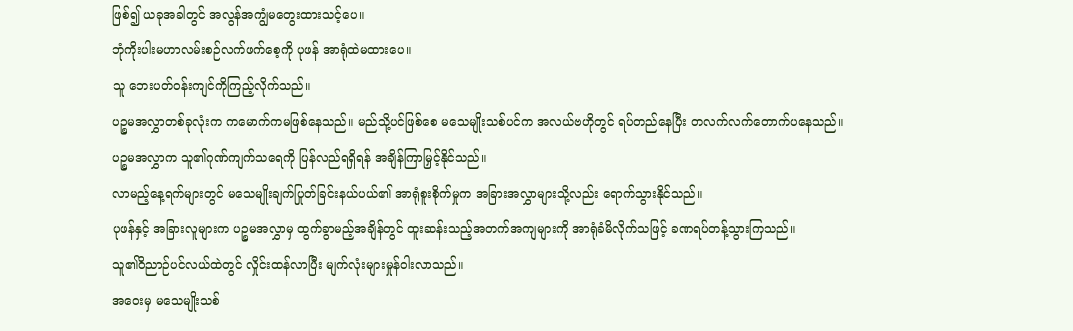ဖြစ်၍ ယခုအခါတွင် အလွန်အကျွံမတွေးထားသင့်ပေ။
ဘုံကိုးပါးမဟာလမ်းစဉ်လက်ဖက်စေ့ကို ပုဖန် အာရုံထဲမထားပေ။
သူ ဘေးပတ်ဝန်းကျင်ကိုကြည့်လိုက်သည်။
ပဉ္စမအလွှာတစ်ခုလုံးက ကမောက်ကမဖြစ်နေသည်။ မည်သို့ပင်ဖြစ်စေ မသေမျိုးသစ်ပင်က အလယ်ဗဟိုတွင် ရပ်တည်နေပြီး တလက်လက်တောက်ပနေသည်။
ပဉ္စမအလွှာက သူ၏ဂုဏ်ကျက်သရေကို ပြန်လည်ရရှိရန် အချိန်ကြာမြှင့်နိုင်သည်။
လာမည့်နေ့ရက်များတွင် မသေမျိုးချက်ပြုတ်ခြင်းနယ်ပယ်၏ အာရုံစူးစိုက်မှုက အခြားအလွှာများသို့လည်း ရောက်သွားနိုင်သည်။
ပုဖန်နှင့် အခြားလူများက ပဉ္စမအလွှာမှ ထွက်ခွာမည့်အချိန်တွင် ထူးဆန်းသည့်အတက်အကျများကို အာရုံခံမိလိုက်သဖြင့် ခဏရပ်တန့်သွားကြသည်။
သူ၏ဝိညာဉ်ပင်လယ်ထဲတွင် လှိုင်းထန်လာပြီး မျက်လုံးများမှုန်ဝါးလာသည်။
အဝေးမှ မသေမျိုးသစ်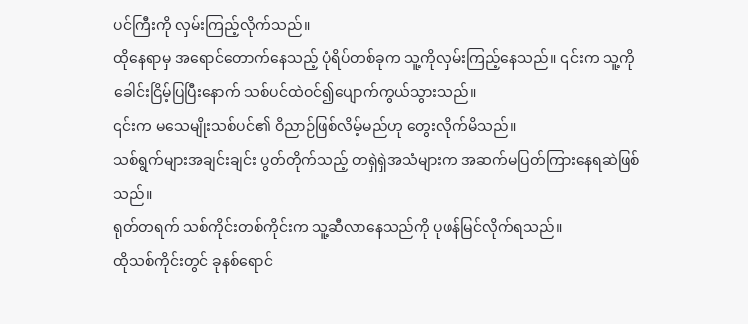ပင်ကြီးကို လှမ်းကြည့်လိုက်သည်။
ထိုနေရာမှ အရောင်တောက်နေသည့် ပုံရိပ်တစ်ခုက သူ့ကိုလှမ်းကြည့်နေသည်။ ၎င်းက သူ့ကိုခေါင်းငြိမ့်ပြပြီးနောက် သစ်ပင်ထဲဝင်၍ပျောက်ကွယ်သွားသည်။
၎င်းက မသေမျိုးသစ်ပင်၏ ဝိညာဉ်ဖြစ်လိမ့်မည်ဟု တွေးလိုက်မိသည်။
သစ်ရွက်များအချင်းချင်း ပွတ်တိုက်သည့် တရှဲရှဲအသံများက အဆက်မပြတ်ကြားနေရဆဲဖြစ်သည်။
ရုတ်တရက် သစ်ကိုင်းတစ်ကိုင်းက သူ့ဆီလာနေသည်ကို ပုဖန်မြင်လိုက်ရသည်။
ထိုသစ်ကိုင်းတွင် ခုနစ်ရောင်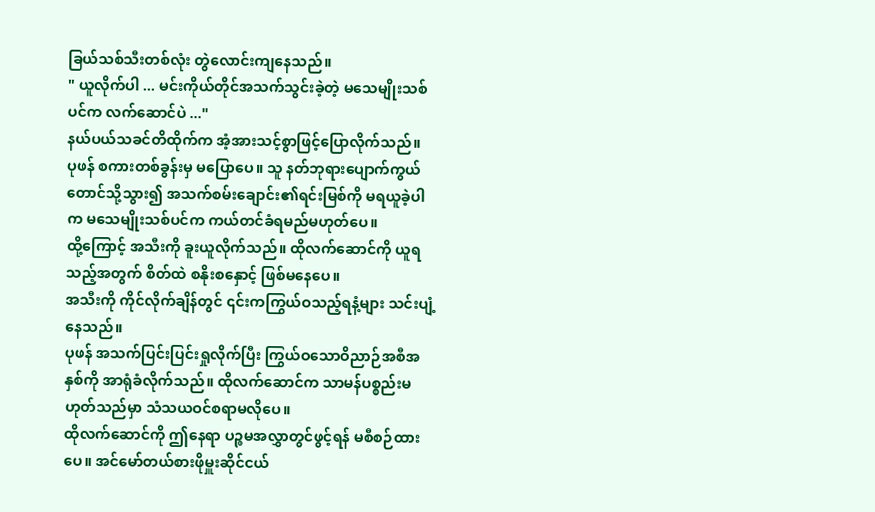ခြယ်သစ်သီးတစ်လုံး တွဲလောင်းကျနေသည်။
" ယူလိုက်ပါ ... မင်းကိုယ်တိုင်အသက်သွင်းခဲ့တဲ့ မသေမျိုးသစ်ပင်က လက်ဆောင်ပဲ ..."
နယ်ပယ်သခင်တိထိုက်က အံ့အားသင့်စွာဖြင့်ပြောလိုက်သည်။
ပုဖန် စကားတစ်ခွန်းမှ မပြောပေ။ သူ နတ်ဘုရားပျောက်ကွယ်တောင်သို့သွား၍ အသက်စမ်းချောင်း၏ရင်းမြစ်ကို မရယူခဲ့ပါက မသေမျိုးသစ်ပင်က ကယ်တင်ခံရမည်မဟုတ်ပေ။
ထို့ကြောင့် အသီးကို ခူးယူလိုက်သည်။ ထိုလက်ဆောင်ကို ယူရသည့်အတွက် စိတ်ထဲ စနိုးစနှောင့် ဖြစ်မနေပေ။
အသီးကို ကိုင်လိုက်ချိန်တွင် ၎င်းကကြွယ်ဝသည့်ရနံ့များ သင်းပျံ့နေသည်။
ပုဖန် အသက်ပြင်းပြင်းရှုလိုက်ပြီး ကြွယ်ဝသောဝိညာဉ်အစီအနှစ်ကို အာရုံခံလိုက်သည်။ ထိုလက်ဆောင်က သာမန်ပစ္စည်းမဟုတ်သည်မှာ သံသယဝင်စရာမလိုပေ။
ထိုလက်ဆောင်ကို ဤနေရာ ပဉ္စမအလွှာတွင်ဖွင့်ရန် မစီစဉ်ထားပေ။ အင်မော်တယ်စားဖိုမှူးဆိုင်ငယ်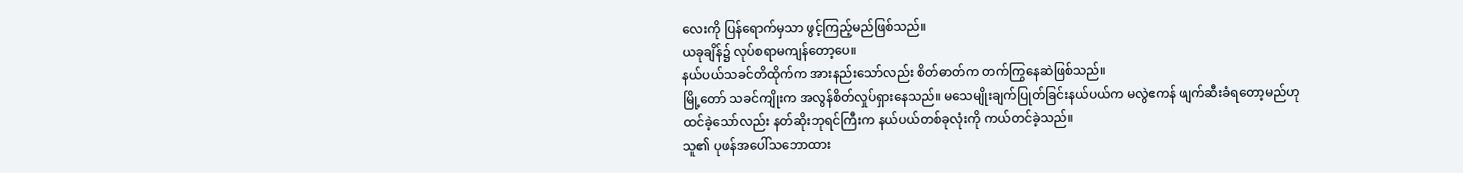လေးကို ပြန်ရောက်မှသာ ဖွင့်ကြည့်မည်ဖြစ်သည်။
ယခုချိန်၌ လုပ်စရာမကျန်တော့ပေ။
နယ်ပယ်သခင်တိထိုက်က အားနည်းသော်လည်း စိတ်ဓာတ်က တက်ကြွနေဆဲဖြစ်သည်။
မြို့တော် သခင်ကျိုးက အလွန်စိတ်လှုပ်ရှားနေသည်။ မသေမျိုးချက်ပြုတ်ခြင်းနယ်ပယ်က မလွဲဧကန် ဖျက်ဆီးခံရတော့မည်ဟုထင်ခဲ့သော်လည်း နတ်ဆိုးဘုရင်ကြီးက နယ်ပယ်တစ်ခုလုံးကို ကယ်တင်ခဲ့သည်။
သူ၏ ပုဖန်အပေါ်သဘောထား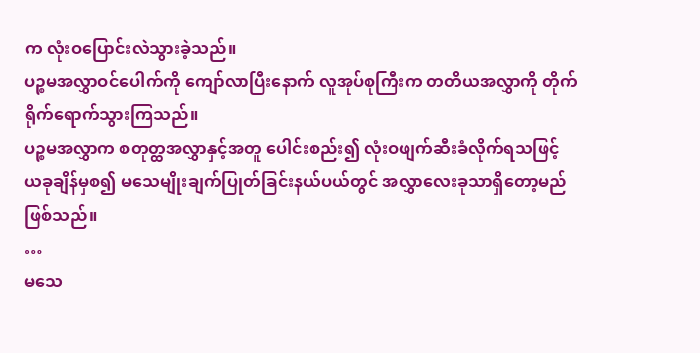က လုံးဝပြောင်းလဲသွားခဲ့သည်။
ပဉ္စမအလွှာဝင်ပေါက်ကို ကျော်လာပြီးနောက် လူအုပ်စုကြီးက တတိယအလွှာကို တိုက်ရိုက်ရောက်သွားကြသည်။
ပဉ္စမအလွှာက စတုတ္ထအလွှာနှင့်အတူ ပေါင်းစည်း၍ လုံးဝဖျက်ဆီးခံလိုက်ရသဖြင့် ယခုချိန်မှစ၍ မသေမျိုးချက်ပြုတ်ခြင်းနယ်ပယ်တွင် အလွှာလေးခုသာရှိတော့မည်ဖြစ်သည်။
…
မသေ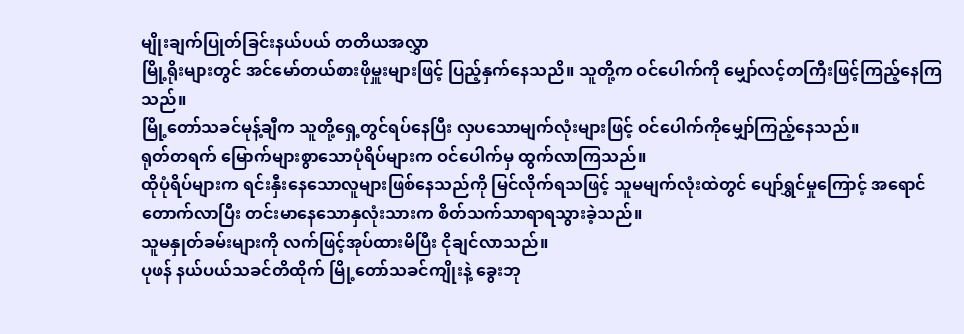မျိုးချက်ပြုတ်ခြင်းနယ်ပယ် တတိယအလွှာ
မြို့ရိုးများတွင် အင်မော်တယ်စားဖိုမှူးများဖြင့် ပြည့်နှက်နေသညိ။ သူတို့က ဝင်ပေါက်ကို မျှော်လင့်တကြီးဖြင့်ကြည့်နေကြသည်။
မြို့တော်သခင်မုန့်ချီက သူတို့ရှေ့တွင်ရပ်နေပြီး လှပသောမျက်လုံးများဖြင့် ဝင်ပေါက်ကိုမျှော်ကြည့်နေသည်။
ရုတ်တရက် မြောက်များစွာသောပုံရိပ်များက ဝင်ပေါက်မှ ထွက်လာကြသည်။
ထိုပုံရိပ်များက ရင်းနှီးနေသောလူများဖြစ်နေသည်ကို မြင်လိုက်ရသဖြင့် သူမမျက်လုံးထဲတွင် ပျော်ရွှင်မှုကြောင့် အရောင်တောက်လာပြီး တင်းမာနေသောနှလုံးသားက စိတ်သက်သာရာရသွားခဲ့သည်။
သူမနှုတ်ခမ်းများကို လက်ဖြင့်အုပ်ထားမိပြီး ငိုချင်လာသည်။
ပုဖန် နယ်ပယ်သခင်တိထိုက် မြို့တော်သခင်ကျိုးနဲ့ ခွေးဘု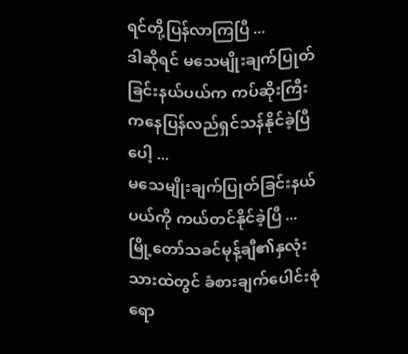ရင်တို့ပြန်လာကြပြီ ...
ဒါဆိုရင် မသေမျိုးချက်ပြုတ်ခြင်းနယ်ပယ်က ကပ်ဆိုးကြီးကနေပြန်လည်ရှင်သန်နိုင်ခဲ့ပြီပေါ့ ...
မသေမျိုးချက်ပြုတ်ခြင်းနယ်ပယ်ကို ကယ်တင်နိုင်ခဲ့ပြီ ...
မြို့တော်သခင်မုန့်ချီ၏နှလုံးသားထဲတွင် ခံစားချက်ပေါင်းစုံ ရော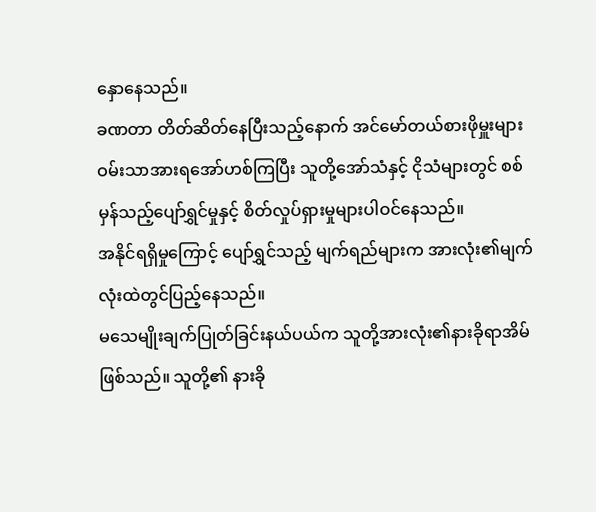နှောနေသည်။
ခဏတာ တိတ်ဆိတ်နေပြီးသည့်နောက် အင်မော်တယ်စားဖိုမှူးများ ဝမ်းသာအားရအော်ဟစ်ကြပြီး သူတို့အော်သံနှင့် ငိုသံများတွင် စစ်မှန်သည့်ပျော်ရွှင်မှုနှင့် စိတ်လှုပ်ရှားမှုများပါဝင်နေသည်။
အနိုင်ရရှိမှုကြောင့် ပျော်ရွှင်သည့် မျက်ရည်များက အားလုံး၏မျက်လုံးထဲတွင်ပြည့်နေသည်။
မသေမျိုးချက်ပြုတ်ခြင်းနယ်ပယ်က သူတို့အားလုံး၏နားခိုရာအိမ်ဖြစ်သည်။ သူတို့၏ နားခို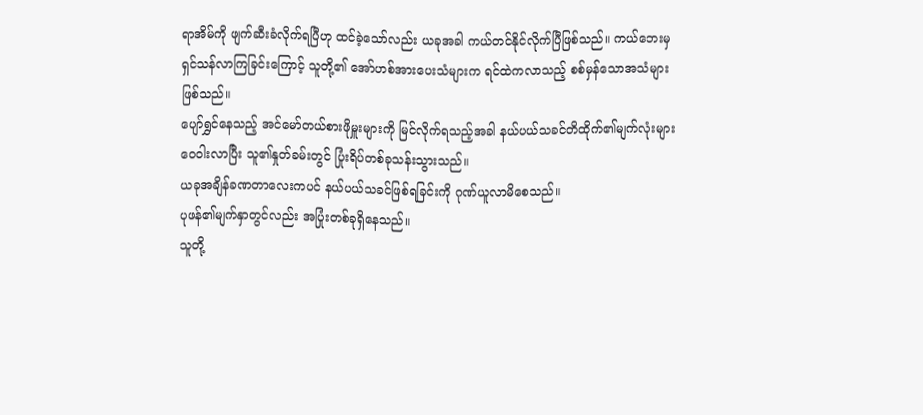ရာအိမ်ကို ဖျက်ဆီးခံလိုက်ရပြီဟု ထင်ခဲ့သော်လည်း ယခုအခါ ကယ်တင်နိုင်လိုက်ပြီဖြစ်သည်။ ကယ်ဘေးမှ ရှင်သန်လာကြခြင်းကြောင့် သူတို့၏ အော်ဟစ်အားပေးသံများက ရင်ထဲကလာသည့် စစ်မှန်သောအသံများဖြစ်သည်။
ပျော်ရွှင်နေသည့် အင်မော်တယ်စားဖိုမှူးများကို မြင်လိုက်ရသည့်အခါ နယ်ပယ်သခင်တိထိုက်၏မျက်လုံးများ ဝေဝါးလာပြီး သူ၏နှုတ်ခမ်းတွင် ပြုံးရိပ်တစ်ခုသန်းသွားသည်။
ယခုအချိန်ခဏတာလေးကပင် နယ်ပယ်သခင်ဖြစ်ရခြင်းကို ဂုဏ်ယူလာမိစေသည်။
ပုဖန်၏မျက်နှာတွင်လည်း အပြုံးတစ်ခုရှိနေသည်။
သူတို့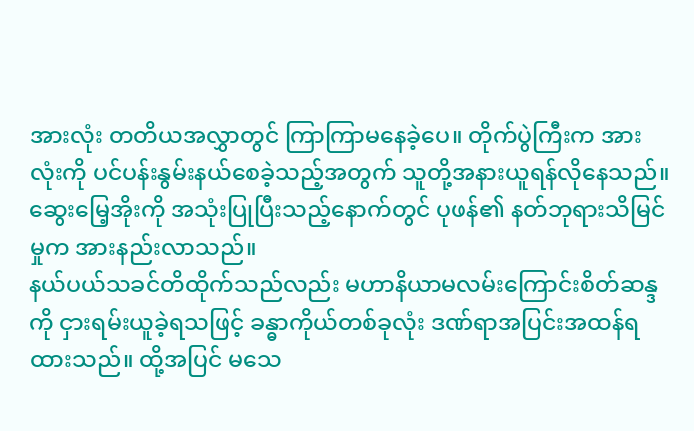အားလုံး တတိယအလွှာတွင် ကြာကြာမနေခဲ့ပေ။ တိုက်ပွဲကြီးက အားလုံးကို ပင်ပန်းနွမ်းနယ်စေခဲ့သည့်အတွက် သူတို့အနားယူရန်လိုနေသည်။
ဆွေးမြေ့အိုးကို အသုံးပြုပြီးသည့်နောက်တွင် ပုဖန်၏ နတ်ဘုရားသိမြင်မှုက အားနည်းလာသည်။
နယ်ပယ်သခင်တိထိုက်သည်လည်း မဟာနိယာမလမ်းကြောင်းစိတ်ဆန္ဒကို ငှားရမ်းယူခဲ့ရသဖြင့် ခန္ဓာကိုယ်တစ်ခုလုံး ဒဏ်ရာအပြင်းအထန်ရထားသည်။ ထို့အပြင် မသေ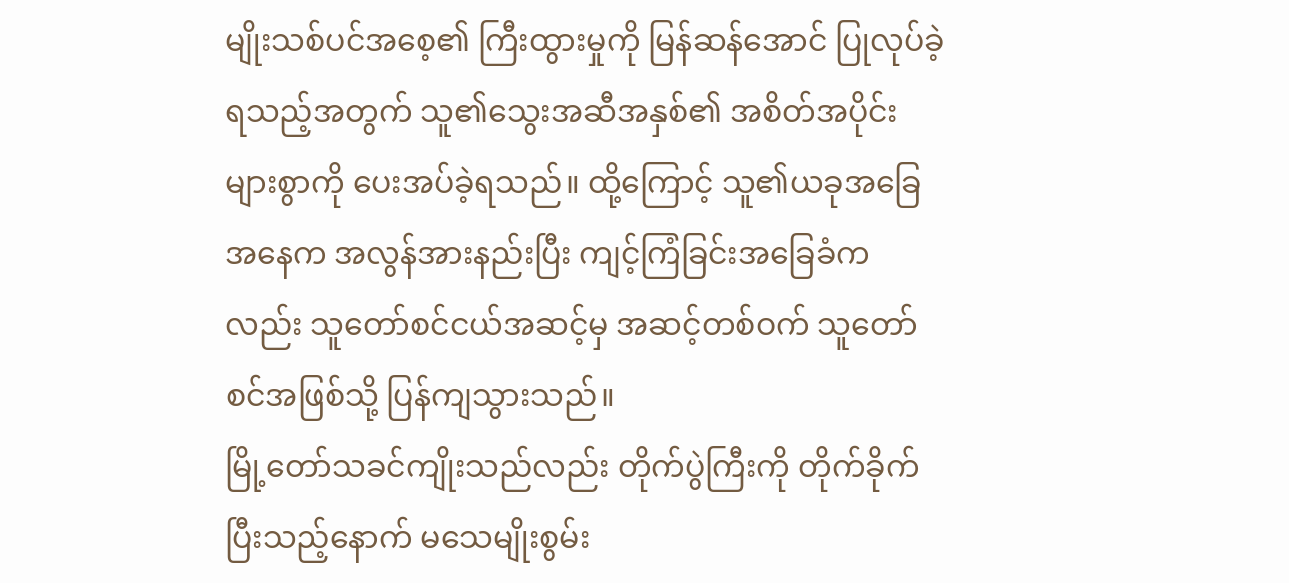မျိုးသစ်ပင်အစေ့၏ ကြီးထွားမှုကို မြန်ဆန်အောင် ပြုလုပ်ခဲ့ရသည့်အတွက် သူ၏သွေးအဆီအနှစ်၏ အစိတ်အပိုင်းများစွာကို ပေးအပ်ခဲ့ရသည်။ ထို့ကြောင့် သူ၏ယခုအခြေအနေက အလွန်အားနည်းပြီး ကျင့်ကြံခြင်းအခြေခံကလည်း သူတော်စင်ငယ်အဆင့်မှ အဆင့်တစ်ဝက် သူတော်စင်အဖြစ်သို့ ပြန်ကျသွားသည်။
မြို့တော်သခင်ကျိုးသည်လည်း တိုက်ပွဲကြီးကို တိုက်ခိုက်ပြီးသည့်နောက် မသေမျိုးစွမ်း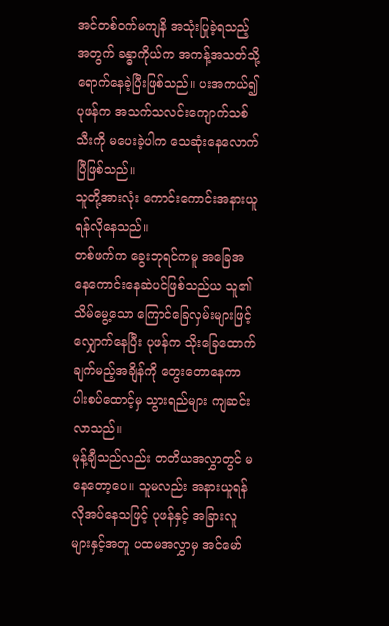အင်တစ်ဝက်မကျနိ အသုံးပြုခဲ့ရသည့်အတွက် ခန္ဓာကိုယ်က အကန့်အသတ်သို့ ရောက်နေခဲ့ပြီးဖြစ်သည်။ ပးအကယ်၍ ပုဖန်က အသက်သလင်းကျောက်သစ်သီးကို မပေးခဲ့ပါက သေဆုံးနေလောက်ပြီဖြစ်သည်။
သူတို့အားလုံး ကောင်းကောင်းအနားယူရန်လိုနေသည်။
တစ်ဖက်က ခွေးဘုရင်ကမူ အခြေအနေကောင်းနေဆဲပင်ဖြစ်သည်ယ သူ၏ သိမ်မွေ့သော ကြောင်ခြေလှမ်းများဖြင့်လျှောက်နေပြီး ပုဖန်က သိုးခြေထောက်ချက်မည့်အချိန်ကို တွေးတောနေကာ ပါးစပ်ထောင့်မှ သွားရည်များ ကျဆင်းလာသည်။
မုန့်ချီသည်လည်း တတိယအလွှာတွင် မနေတော့ပေ။ သူမလည်း အနားယူရန် လိုအပ်နေသဖြင့် ပုဖန်နှင့် အခြားလူများနှင့်အတူ ပထမအလွှာမှ အင်မော်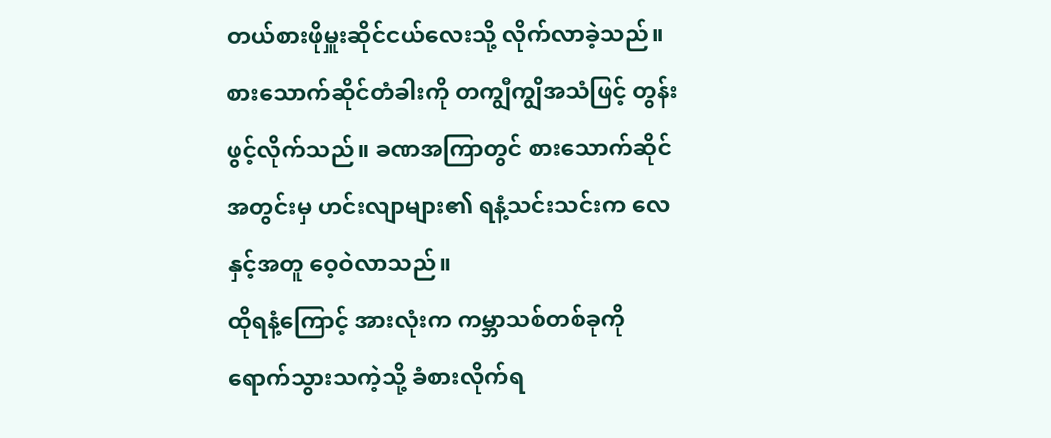တယ်စားဖိုမှူးဆိုင်ငယ်လေးသို့ လိုက်လာခဲ့သည်။
စားသောက်ဆိုင်တံခါးကို တကျွီကျွိအသံဖြင့် တွန်းဖွင့်လိုက်သည်။ ခဏအကြာတွင် စားသောက်ဆိုင်အတွင်းမှ ဟင်းလျာများ၏ ရနံ့သင်းသင်းက လေနှင့်အတူ ဝေ့ဝဲလာသည်။
ထိုရနံ့ကြောင့် အားလုံးက ကမ္ဘာသစ်တစ်ခုကို ရောက်သွားသကဲ့သို့ ခံစားလိုက်ရ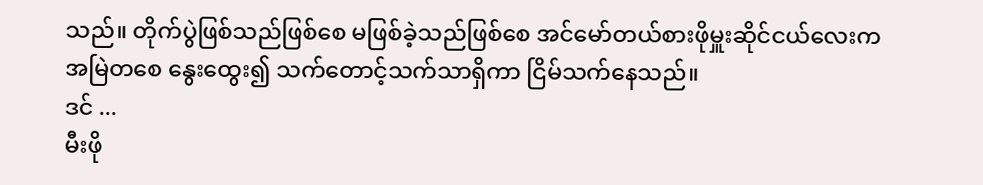သည်။ တိုက်ပွဲဖြစ်သည်ဖြစ်စေ မဖြစ်ခဲ့သည်ဖြစ်စေ အင်မော်တယ်စားဖိုမှူးဆိုင်ငယ်လေးက အမြဲတစေ နွေးထွေး၍ သက်တောင့်သက်သာရှိကာ ငြိမ်သက်နေသည်။
ဒင် ...
မီးဖို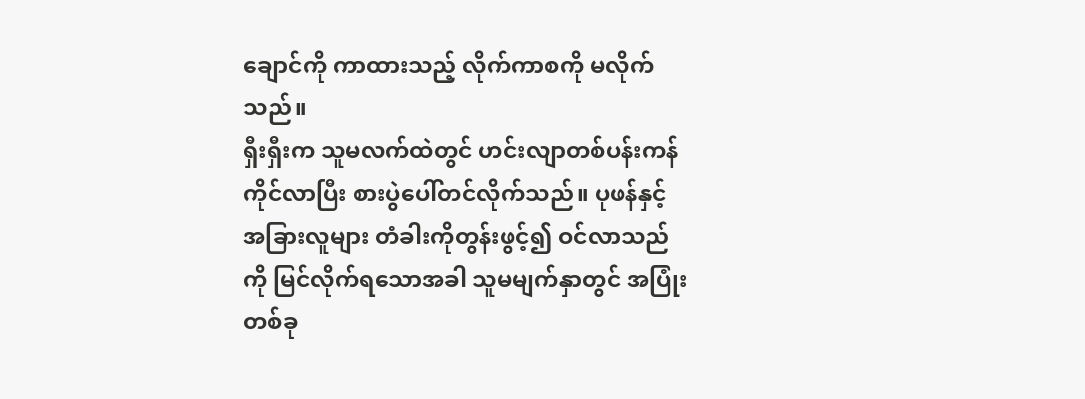ချောင်ကို ကာထားသည့် လိုက်ကာစကို မလိုက်သည်။
ရှီးရှီးက သူမလက်ထဲတွင် ဟင်းလျာတစ်ပန်းကန်ကိုင်လာပြီး စားပွဲပေါ်တင်လိုက်သည်။ ပုဖန်နှင့်အခြားလူများ တံခါးကိုတွန်းဖွင့်၍ ဝင်လာသည်ကို မြင်လိုက်ရသောအခါ သူမမျက်နှာတွင် အပြုံးတစ်ခု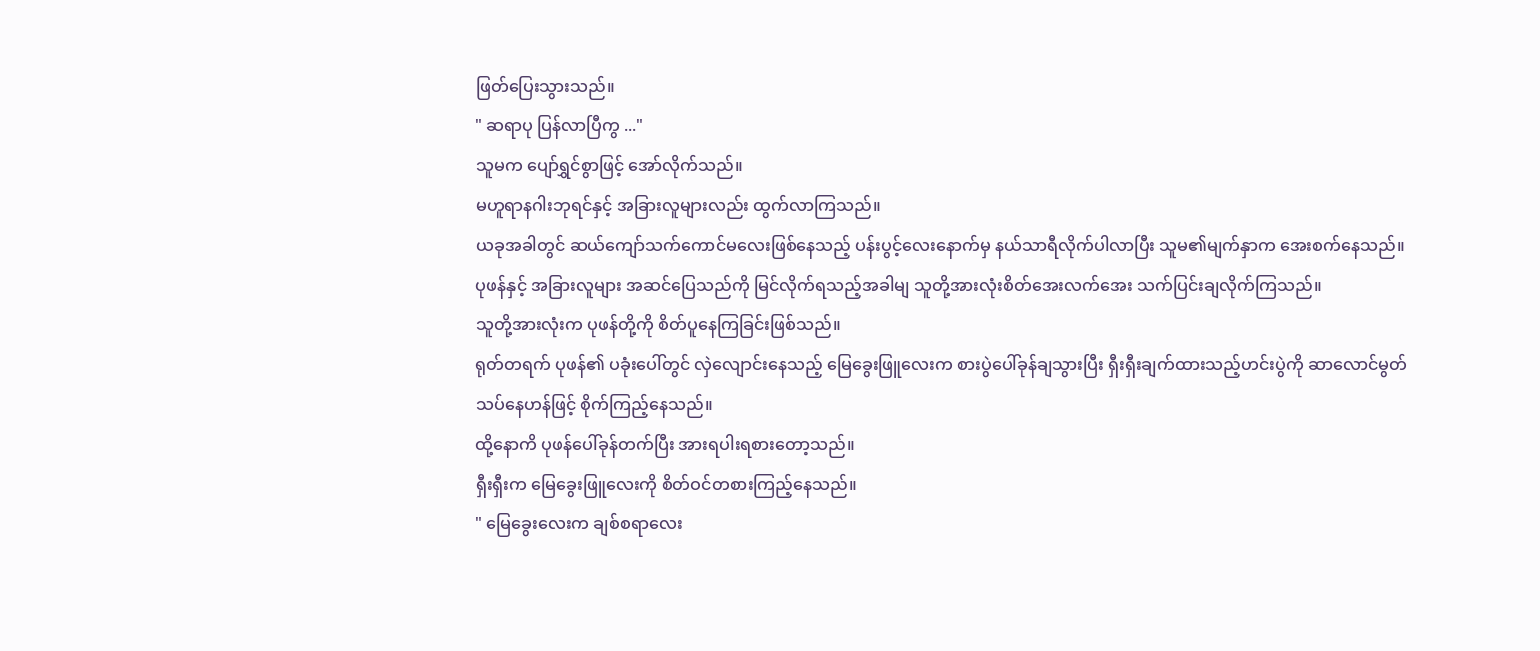ဖြတ်ပြေးသွားသည်။
" ဆရာပု ပြန်လာပြီကွ ..."
သူမက ပျော်ရွှင်စွာဖြင့် အော်လိုက်သည်။
မဟူရာနဂါးဘုရင်နှင့် အခြားလူများလည်း ထွက်လာကြသည်။
ယခုအခါတွင် ဆယ်ကျော်သက်ကောင်မလေးဖြစ်နေသည့် ပန်းပွင့်လေးနောက်မှ နယ်သာရီလိုက်ပါလာပြီး သူမ၏မျက်နှာက အေးစက်နေသည်။
ပုဖန်နှင့် အခြားလူများ အဆင်ပြေသည်ကို မြင်လိုက်ရသည့်အခါမျ သူတို့အားလုံးစိတ်အေးလက်အေး သက်ပြင်းချလိုက်ကြသည်။
သူတို့အားလုံးက ပုဖန်တို့ကို စိတ်ပူနေကြခြင်းဖြစ်သည်။
ရုတ်တရက် ပုဖန်၏ ပခုံးပေါ်တွင် လှဲလျောင်းနေသည့် မြေခွေးဖြူလေးက စားပွဲပေါ်ခုန်ချသွားပြီး ရှီးရှီးချက်ထားသည့်ဟင်းပွဲကို ဆာလောင်မွတ်သပ်နေဟန်ဖြင့် စိုက်ကြည့်နေသည်။
ထို့နောကိ ပုဖန်ပေါ်ခုန်တက်ပြီး အားရပါးရစားတော့သည်။
ရှီးရှီးက မြေခွေးဖြူလေးကို စိတ်ဝင်တစားကြည့်နေသည်။
" မြေခွေးလေးက ချစ်စရာလေး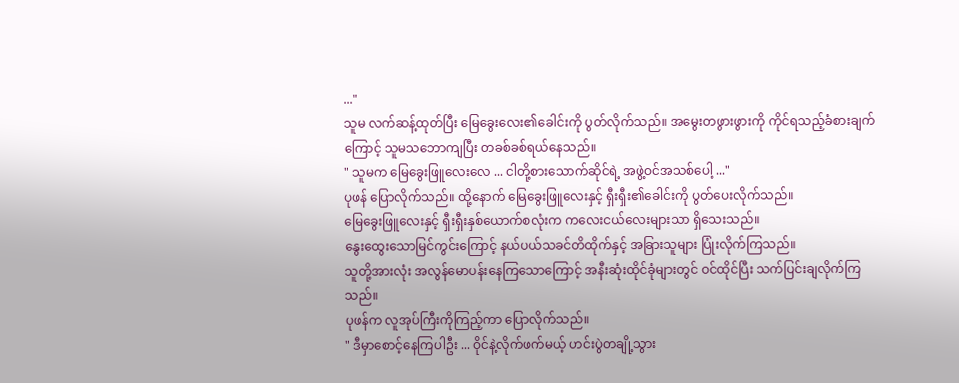..."
သူမ လက်ဆန့်ထုတ်ပြီး မြေခွေးလေး၏ခေါင်းကို ပွတ်လိုက်သည်။ အမွေးတဖွားဖွားကို ကိုင်ရသည့်ခံစားချက်ကြောင့် သူမသဘောကျပြီး တခစ်ခစ်ရယ်နေသည်။
" သူမက မြေခွေးဖြူလေးလေ ... ငါတို့စားသောက်ဆိုင်ရဲ့ အဖွဲ့ဝင်အသစ်ပေါ့ ..."
ပုဖန် ပြောလိုက်သည်။ ထို့နောက် မြေခွေးဖြူလေးနှင့် ရှီးရှီး၏ခေါင်းကို ပွတ်ပေးလိုက်သည်။
မြေခွေးဖြူလေးနှင့် ရှီးရှီးနှစ်ယောက်စလုံးက ကလေးငယ်လေးများသာ ရှိသေးသည်။
နွေးထွေးသောမြင်ကွင်းကြောင့် နယ်ပယ်သခင်တိထိုက်နှင့် အခြားသူများ ပြုံးလိုက်ကြသည်။
သူတို့အားလုံး အလွန်မောပန်းနေကြသောကြောင့် အနီးဆုံးထိုင်ခုံများတွင် ဝင်ထိုင်ပြီး သက်ပြင်းချလိုက်ကြသည်။
ပုဖန်က လူအုပ်ကြီးကိုကြည့်ကာ ပြောလိုက်သည်။
" ဒီမှာစောင့်နေကြပါဦး ... ဝိုင်နဲ့လိုက်ဖက်မယ့် ဟင်းပွဲတချို့သွား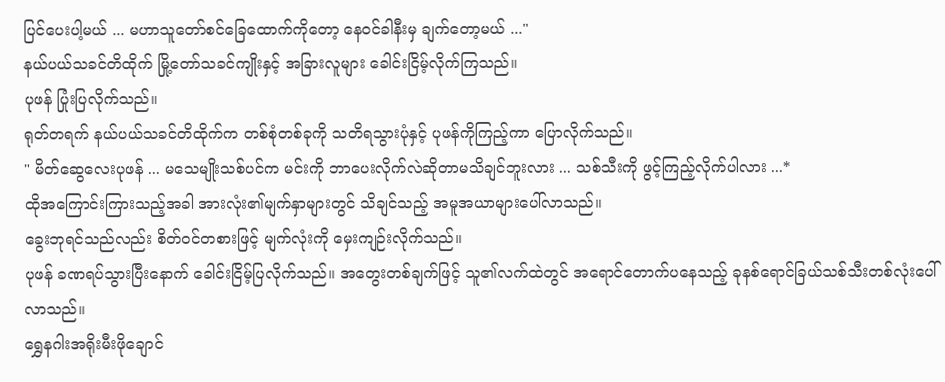ပြင်ပေးပါ့မယ် ... မဟာသူတော်စင်ခြေထောက်ကိုတော့ နေဝင်ခါနီးမှ ချက်တော့မယ် ..."
နယ်ပယ်သခင်တိထိုက် မြို့တော်သခင်ကျိုးနှင့် အခြားလူများ ခေါင်းငြိမ့်လိုက်ကြသည်။
ပုဖန် ပြုံးပြလိုက်သည်။
ရုတ်တရက် နယ်ပယ်သခင်တိထိုက်က တစ်စုံတစ်ခုကို သတိရသွားပုံနှင့် ပုဖန်ကိုကြည့်ကာ ပြောလိုက်သည်။
" မိတ်ဆွေလေးပုဖန် ... မသေမျိုးသစ်ပင်က မင်းကို ဘာပေးလိုက်လဲဆိုတာမသိချင်ဘူးလား ... သစ်သီးကို ဖွင့်ကြည့်လိုက်ပါလား ...*
ထိုအကြောင်းကြားသည့်အခါ အားလုံး၏မျက်နှာများတွင် သိချင်သည့် အမူအယာများပေါ်လာသည်။
ခွေးဘုရင်သည်လည်း စိတ်ဝင်တစားဖြင့် မျက်လုံးကို မှေးကျဉ်းလိုက်သည်။
ပုဖန် ခဏရပ်သွားပြီးနောက် ခေါင်းငြိမ့်ပြလိုက်သည်။ အတွေးတစ်ချက်ဖြင့် သူ၏လက်ထဲတွင် အရောင်တောက်ပနေသည့် ခုနစ်ရောင်ခြယ်သစ်သီးတစ်လုံးပေါ်လာသည်။
ရွှေနဂါးအရိုးမီးဖိုချောင်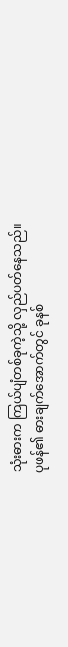သုံးဓားက ကြယ်ပျံတစ်ခုကဲ့သို့ လှည်ပတ်နေသည်။
ပုဖန်၏ ဓားချက်အောက်တွင် ခုနစ်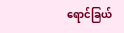ရောင်ခြယ်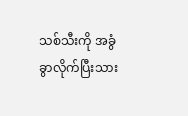သစ်သီးကို အခွံခွာလိုက်ပြီးသား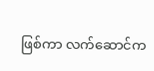ဖြစ်ကာ လက်ဆောင်က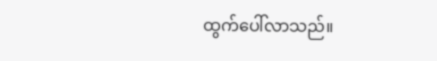ထွက်ပေါ်လာသည်။